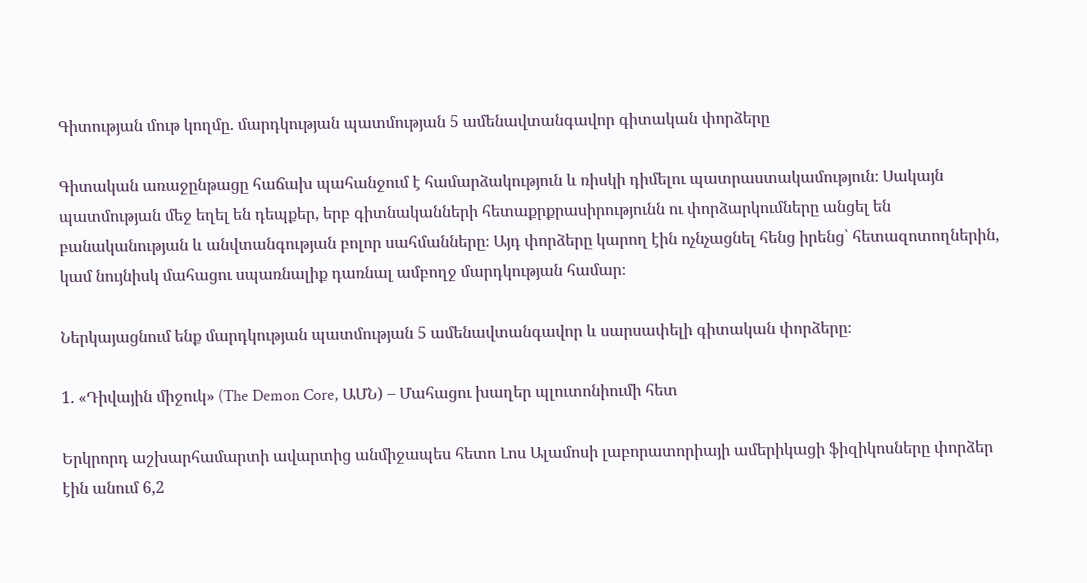Գիտության մութ կողմը. մարդկության պատմության 5 ամենավտանգավոր գիտական փորձերը

Գիտական առաջընթացը հաճախ պահանջում է համարձակություն և ռիսկի դիմելու պատրաստակամություն։ Սակայն պատմության մեջ եղել են դեպքեր, երբ գիտնականների հետաքրքրասիրությունն ու փորձարկումները անցել են բանականության և անվտանգության բոլոր սահմանները։ Այդ փորձերը կարող էին ոչնչացնել հենց իրենց՝ հետազոտողներին, կամ նույնիսկ մահացու սպառնալիք դառնալ ամբողջ մարդկության համար։

Ներկայացնում ենք մարդկության պատմության 5 ամենավտանգավոր և սարսափելի գիտական փորձերը։

1. «Դիվային միջուկ» (The Demon Core, ԱՄՆ) – Մահացու խաղեր պլուտոնիումի հետ

Երկրորդ աշխարհամարտի ավարտից անմիջապես հետո Լոս Ալամոսի լաբորատորիայի ամերիկացի ֆիզիկոսները փորձեր էին անում 6,2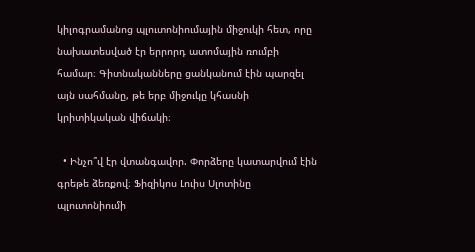կիլոգրամանոց պլուտոնիումային միջուկի հետ, որը նախատեսված էր երրորդ ատոմային ռումբի համար։ Գիտնականները ցանկանում էին պարզել այն սահմանը, թե երբ միջուկը կհասնի կրիտիկական վիճակի։

  • Ինչո՞վ էր վտանգավոր. Փորձերը կատարվում էին գրեթե ձեռքով։ Ֆիզիկոս Լուիս Սլոտինը պլուտոնիումի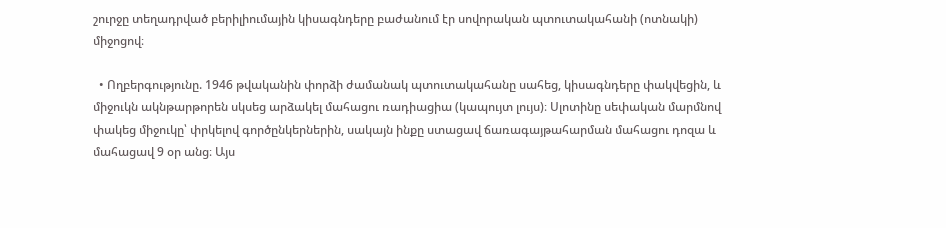շուրջը տեղադրված բերիլիումային կիսագնդերը բաժանում էր սովորական պտուտակահանի (ոտնակի) միջոցով։

  • Ողբերգությունը. 1946 թվականին փորձի ժամանակ պտուտակահանը սահեց, կիսագնդերը փակվեցին, և միջուկն ակնթարթորեն սկսեց արձակել մահացու ռադիացիա (կապույտ լույս)։ Սլոտինը սեփական մարմնով փակեց միջուկը՝ փրկելով գործընկերներին, սակայն ինքը ստացավ ճառագայթահարման մահացու դոզա և մահացավ 9 օր անց։ Այս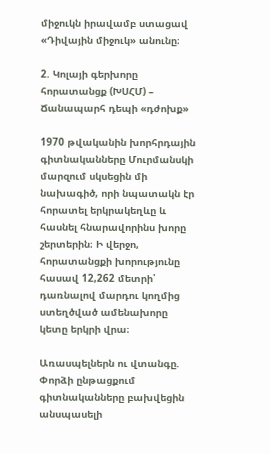միջուկն իրավամբ ստացավ «Դիվային միջուկ» անունը։

2. Կոլայի գերխորը հորատանցք (ԽՍՀՄ) – Ճանապարհ դեպի «դժոխք»

1970 թվականին խորհրդային գիտնականները Մուրմանսկի մարզում սկսեցին մի նախագիծ, որի նպատակն էր հորատել երկրակեղևը և հասնել հնարավորինս խորը շերտերին։ Ի վերջո, հորատանցքի խորությունը հասավ 12,262 մետրի՝ դառնալով մարդու կողմից ստեղծված ամենախորը կետը երկրի վրա։

Առասպելներն ու վտանգը. Փորձի ընթացքում գիտնականները բախվեցին անսպասելի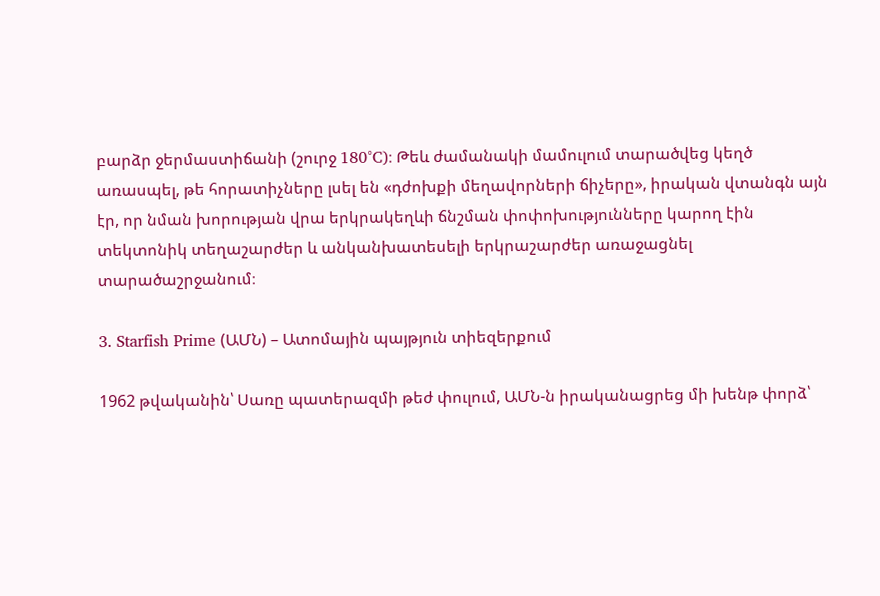բարձր ջերմաստիճանի (շուրջ 180°C)։ Թեև ժամանակի մամուլում տարածվեց կեղծ առասպել, թե հորատիչները լսել են «դժոխքի մեղավորների ճիչերը», իրական վտանգն այն էր, որ նման խորության վրա երկրակեղևի ճնշման փոփոխությունները կարող էին տեկտոնիկ տեղաշարժեր և անկանխատեսելի երկրաշարժեր առաջացնել տարածաշրջանում։

3. Starfish Prime (ԱՄՆ) – Ատոմային պայթյուն տիեզերքում

1962 թվականին՝ Սառը պատերազմի թեժ փուլում, ԱՄՆ-ն իրականացրեց մի խենթ փորձ՝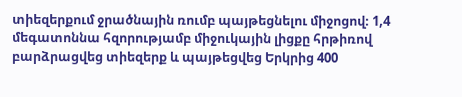տիեզերքում ջրածնային ռումբ պայթեցնելու միջոցով։ 1,4 մեգատոննա հզորությամբ միջուկային լիցքը հրթիռով բարձրացվեց տիեզերք և պայթեցվեց Երկրից 400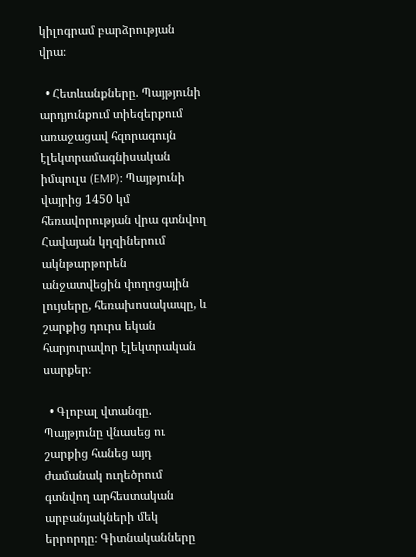կիլոգրամ բարձրության վրա։

  • Հետևանքները. Պայթյունի արդյունքում տիեզերքում առաջացավ հզորագույն էլեկտրամագնիսական իմպուլս (EMP)։ Պայթյունի վայրից 1450 կմ հեռավորության վրա գտնվող Հավայան կղզիներում ակնթարթորեն անջատվեցին փողոցային լույսերը, հեռախոսակապը, և շարքից դուրս եկան հարյուրավոր էլեկտրական սարքեր։

  • Գլոբալ վտանգը. Պայթյունը վնասեց ու շարքից հանեց այդ ժամանակ ուղեծրում գտնվող արհեստական արբանյակների մեկ երրորդը։ Գիտնականները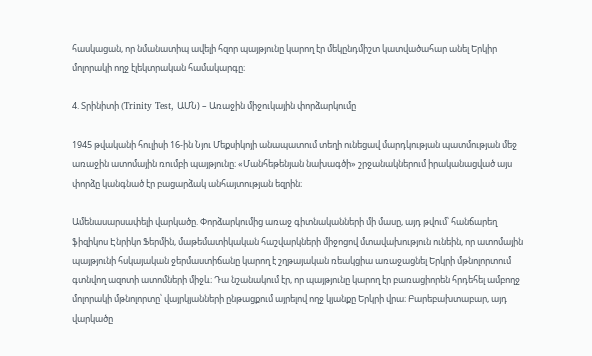հասկացան, որ նմանատիպ ավելի հզոր պայթյունը կարող էր մեկընդմիշտ կատվածահար անել Երկիր մոլորակի ողջ էլեկտրական համակարգը։

4. Տրինիտի (Trinity Test, ԱՄՆ) – Առաջին միջուկային փորձարկումը

1945 թվականի հուլիսի 16-ին Նյու Մեքսիկոյի անապատում տեղի ունեցավ մարդկության պատմության մեջ առաջին ատոմային ռումբի պայթյունը։ «Մանհեթենյան նախագծի» շրջանակներում իրականացված այս փորձը կանգնած էր բացարձակ անհայտության եզրին։

Ամենասարսափելի վարկածը. Փորձարկումից առաջ գիտնականների մի մասը, այդ թվում՝ հանճարեղ ֆիզիկոս Էնրիկո Ֆերմին, մաթեմատիկական հաշվարկների միջոցով մտավախություն ունեին, որ ատոմային պայթյունի հսկայական ջերմաստիճանը կարող է շղթայական ռեակցիա առաջացնել Երկրի մթնոլորտում գտնվող ազոտի ատոմների միջև։ Դա նշանակում էր, որ պայթյունը կարող էր բառացիորեն հրդեհել ամբողջ մոլորակի մթնոլորտը՝ վայրկյանների ընթացքում այրելով ողջ կյանքը Երկրի վրա։ Բարեբախտաբար, այդ վարկածը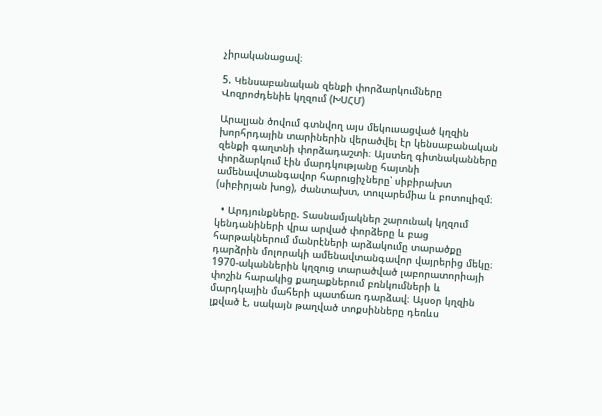չիրականացավ։

5. Կենսաբանական զենքի փորձարկումները Վոզրոժդենիե կղզում (ԽՍՀՄ)

Արալյան ծովում գտնվող այս մեկուսացված կղզին խորհրդային տարիներին վերածվել էր կենսաբանական զենքի գաղտնի փորձադաշտի։ Այստեղ գիտնականները փորձարկում էին մարդկությանը հայտնի ամենավտանգավոր հարուցիչները՝ սիբիրախտ (սիբիրյան խոց), ժանտախտ, տուլարեմիա և բոտուլիզմ։

  • Արդյունքները. Տասնամյակներ շարունակ կղզում կենդանիների վրա արված փորձերը և բաց հարթակներում մանրէների արձակումը տարածքը դարձրին մոլորակի ամենավտանգավոր վայրերից մեկը։ 1970-ականներին կղզուց տարածված լաբորատորիայի փոշին հարակից քաղաքներում բռնկումների և մարդկային մահերի պատճառ դարձավ։ Այսօր կղզին լքված է, սակայն թաղված տոքսինները դեռևս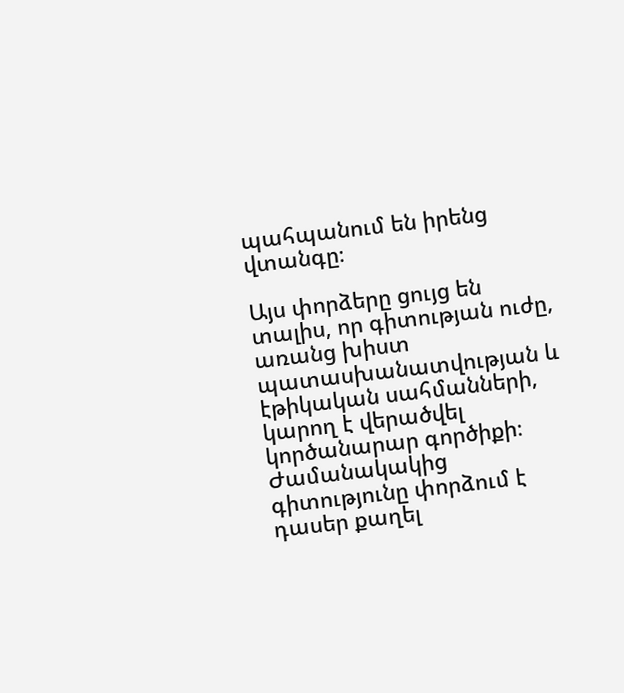պահպանում են իրենց վտանգը։

Այս փորձերը ցույց են տալիս, որ գիտության ուժը, առանց խիստ պատասխանատվության և էթիկական սահմանների, կարող է վերածվել կործանարար գործիքի։ Ժամանակակից գիտությունը փորձում է դասեր քաղել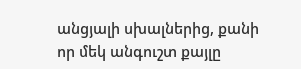անցյալի սխալներից, քանի որ մեկ անգուշտ քայլը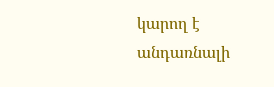կարող է անդառնալի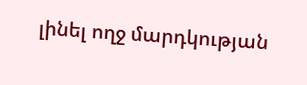լինել ողջ մարդկության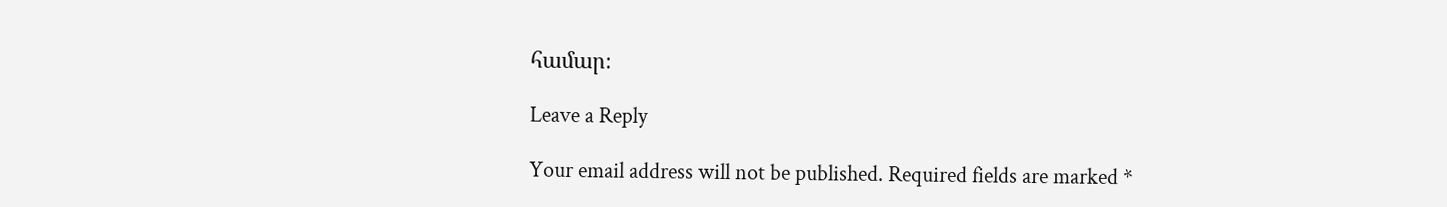համար։

Leave a Reply

Your email address will not be published. Required fields are marked *